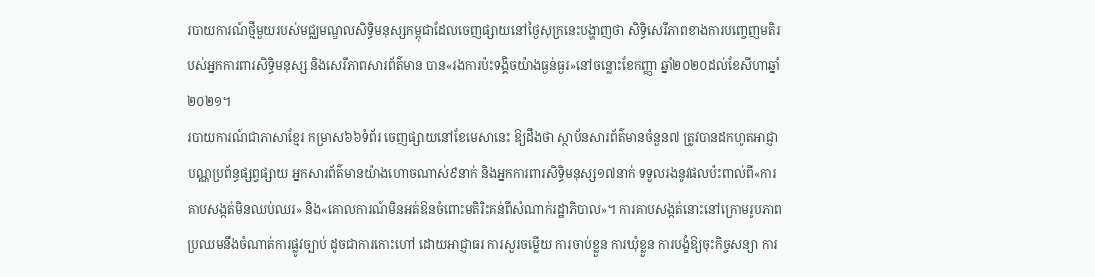របាយការណ៍ថ្មីមួយរបស់មជ្ឈមណ្ឌលសិទ្ធិមនុស្សកម្ពុជាដែលចេញផ្សាយនៅថ្ងៃសុក្រនេះបង្ហាញថា សិទ្ធិសេរីភាពខាងការបញ្ចេញមតិរបស់អ្នកការពារសិទ្ធិមនុស្ស និងសេរីភាពសារព័ត៌មាន បាន«រងការប៉ះទង្គិចយ៉ាងធ្ងន់ធ្ងរ»នៅចន្លោះខែកញ្ញា ឆ្នាំ២០២០ដល់ខែសីហាឆ្នាំ២០២១។
របាយការណ៍ជាភាសាខ្មែរ កម្រាស៦៦ទំព័រ ចេញផ្សាយនៅខែមេសានេះ ឱ្យដឹងថា ស្ថាប័នសារព័ត៌មានចំនួន៧ ត្រូវបានដកហូតអាជ្ញាបណ្ណប្រព័ន្ធផ្សព្វផ្សាយ អ្នកសារព័ត៌មានយ៉ាងហោចណាស់៩នាក់ និងអ្នកការពារសិទ្ធិមនុស្ស១៧នាក់ ទទួលរងនូវផលប៉ះពាល់ពី«ការគាបសង្កត់មិនឈប់ឈរ» និង«គោលការណ៍មិនអត់ឱនចំពោះមតិរិះគន់ពីសំណាក់រដ្ឋាភិបាល»។ ការគាបសង្កត់នោះនៅក្រោមរូបភាពប្រឈមនឹងចំណាត់ការផ្លូវច្បាប់ ដូចជាការកោះហៅ ដោយអាជ្ញាធរ ការសួរចម្លើយ ការចាប់ខ្លួន ការឃុំខ្លួន ការបង្ខំឱ្យចុះកិច្ចសន្យា ការ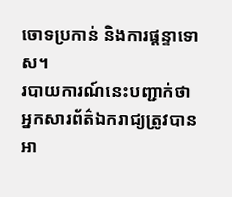ចោទប្រកាន់ និងការផ្តន្ទាទោស។
របាយការណ៍នេះបញ្ជាក់ថា អ្នកសារព័ត៌ឯករាជ្យត្រូវបានអា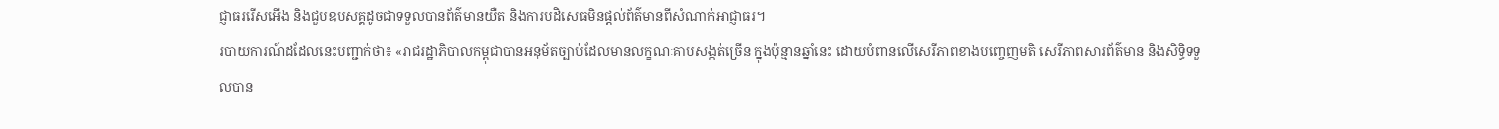ជ្ញាធររើសអើង និងជួបឧបសគ្គដូចជាទទួលបានព័ត៌មានយឺត និងការបដិសេធមិនផ្តល់ព័ត៌មានពីសំណាក់អាជ្ញាធរ។
របាយការណ៍ដដែលនេះបញ្ជាក់ថា៖ «រាជរដ្ឋាភិបាលកម្ពុជាបានអនុម័តច្បាប់ដែលមានលក្ខណៈគាបសង្កត់ច្រើន ក្នុងប៉ុន្មានឆ្នាំនេះ ដោយបំពានលើសេរីភាពខាងបញ្ចេញមតិ សេរីភាពសារព័ត៌មាន និងសិទ្ធិទទួលបាន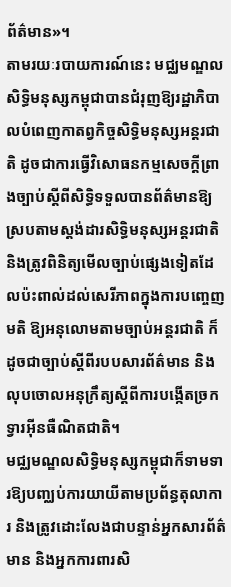ព័ត៌មាន»។
តាមរយៈរបាយការណ៍នេះ មជ្ឈមណ្ឌលសិទ្ធិមនុស្សកម្ពុជាបានជំរុញឱ្យរដ្ឋាភិបាលបំពេញកាតព្វកិច្ចសិទ្ធិមនុស្សអន្តរជាតិ ដូចជាការធ្វើវិសោធនកម្មសេចក្តីព្រាងច្បាប់ស្តីពីសិទ្ធិទទួលបានព័ត៌មានឱ្យស្របតាមស្តង់ដារសិទ្ធិមនុស្សអន្តរជាតិ និងត្រូវពិនិត្យមើលច្បាប់ផ្សេងទៀតដែលប៉ះពាល់ដល់សេរីភាពក្នុងការបញ្ចេញមតិ ឱ្យអនុលោមតាមច្បាប់អន្តរជាតិ ក៏ដូចជាច្បាប់ស្តីពីរបបសារព័ត៌មាន និងលុបចោលអនុក្រឹត្យស្តីពីការបង្កើតច្រកទ្វារអ៊ីនធឺណិតជាតិ។
មជ្ឈមណ្ឌលសិទ្ធិមនុស្សកម្ពុជាក៏ទាមទារឱ្យបញ្ឈប់ការយាយីតាមប្រព័ន្ធតុលាការ និងត្រូវដោះលែងជាបន្ទាន់អ្នកសារព័ត៌មាន និងអ្នកការពារសិ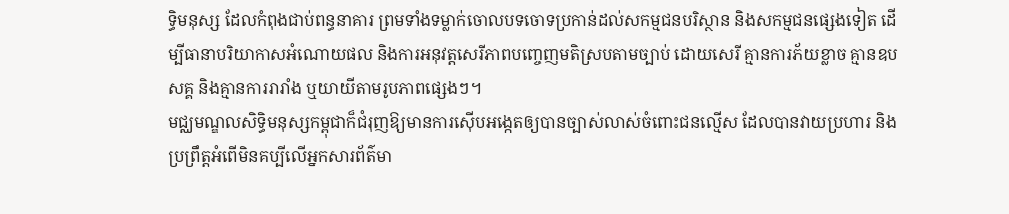ទ្ធិមនុស្ស ដែលកំពុងជាប់ពន្ធនាគារ ព្រមទាំងទម្លាក់ចោលបទចោទប្រកាន់ដល់សកម្មជនបរិស្ថាន និងសកម្មជនផ្សេងទៀត ដើម្បីធានាបរិយាកាសអំណោយផល និងការអនុវត្តសេរីភាពបញ្ចេញមតិស្របតាមច្បាប់ ដោយសេរី គ្មានការភ័យខ្លាច គ្មានឧបសគ្គ និងគ្មានការរារាំង ឬយាយីតាមរូបភាពផ្សេងៗ។
មជ្ឈមណ្ឌលសិទ្ធិមនុស្សកម្ពុជាក៏ជំរុញឱ្យមានការស៊ើបអង្កេតឲ្យបានច្បាស់លាស់ចំពោះជនល្មើស ដែលបានវាយប្រហារ និងប្រព្រឹត្តអំពើមិនគប្បីលើអ្នកសារព័ត៌មា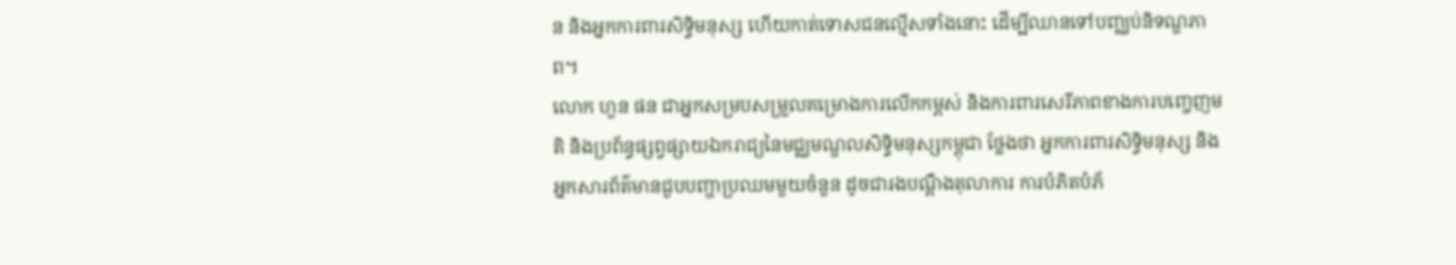ន និងអ្នកការពារសិទ្ធិមនុស្ស ហើយកាត់ទោសជនល្មើសទាំងនោះ ដើម្បីឈានទៅបញ្ឈប់និទណ្ឌភាព។
លោក ហួន ផន ជាអ្នកសម្របសម្រួលគម្រោងការលើកកម្ពស់ និងការពារសេរីភាពខាងការបញ្ចេញមតិ និងប្រព័ន្ធផ្សព្វផ្សាយឯករាជ្យនៃមជ្ឈមណ្ឌលសិទ្ធិមនុស្សកម្ពុជា ថ្លែងថា អ្នកការពារសិទ្ធិមនុស្ស និងអ្នកសារព័ត៌មានជួបបញ្ហាប្រឈមមួយចំនួន ដូចជារងបណ្តឹងតុលាការ ការបំភិតបំភ័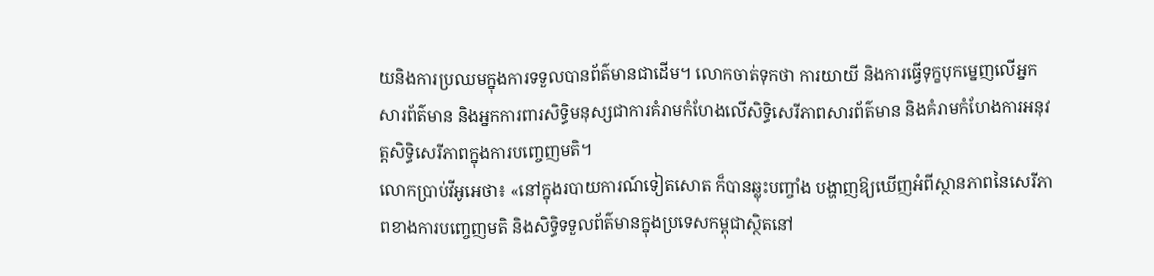យនិងការប្រឈមក្នុងការទទួលបានព័ត៌មានជាដើម។ លោកចាត់ទុកថា ការយាយី និងការធ្វើទុក្ខបុកម្នេញលើអ្នកសារព័ត៌មាន និងអ្នកការពារសិទ្ធិមនុស្សជាការគំរាមកំហែងលើសិទ្ធិសេរីភាពសារព័ត៌មាន និងគំរាមកំហែងការអនុវត្តសិទ្ធិសេរីភាពក្នុងការបញ្ចេញមតិ។
លោកប្រាប់វីអូអេថា៖ «នៅក្នុងរបាយការណ៍ទៀតសោត ក៏បានឆ្លុះបញ្ចាំង បង្ហាញឱ្យឃើញអំពីស្ថានភាពនៃសេរីភាពខាងការបញ្ចេញមតិ និងសិទ្ធិទទួលព័ត៌មានក្នុងប្រទេសកម្ពុជាស្ថិតនៅ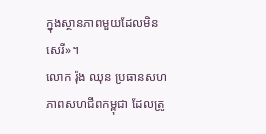ក្នុងស្ថានភាពមួយដែលមិនសេរី»។
លោក រ៉ុង ឈុន ប្រធានសហភាពសហជីពកម្ពុជា ដែលត្រូ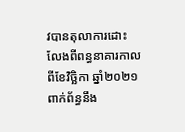វបានតុលាការដោះលែងពីពន្ធនាគារកាលពីខែវិច្ឆិកា ឆ្នាំ២០២១ ពាក់ព័ន្ធនឹង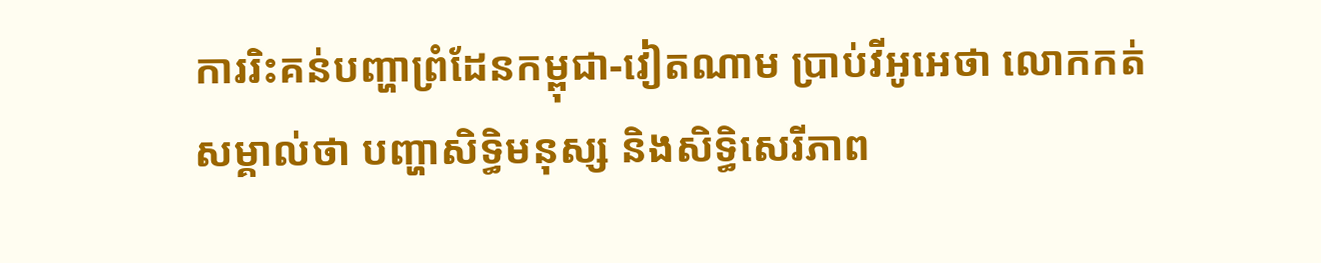ការរិះគន់បញ្ហាព្រំដែនកម្ពុជា-វៀតណាម ប្រាប់វីអូអេថា លោកកត់សម្គាល់ថា បញ្ហាសិទ្ធិមនុស្ស និងសិទ្ធិសេរីភាព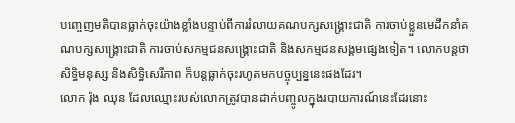បញ្ចេញមតិបានធ្លាក់ចុះយ៉ាងខ្លាំងបន្ទាប់ពីការរំលាយគណបក្សសង្គ្រោះជាតិ ការចាប់ខ្លួនមេដឹកនាំគណបក្សសង្គ្រោះជាតិ ការចាប់សកម្មជនសង្គ្រោះជាតិ និងសកម្មជនសង្គមផ្សេងទៀត។ លោកបន្តថា សិទ្ធិមនុស្ស និងសិទ្ធិសេរីភាព ក៏បន្តធ្លាក់ចុះរហូតមកបច្ចុប្បន្ននេះផងដែរ។
លោក រ៉ុង ឈុន ដែលឈ្មោះរបស់លោកត្រូវបានដាក់បញ្ចូលក្នុងរបាយការណ៍នេះដែរនោះ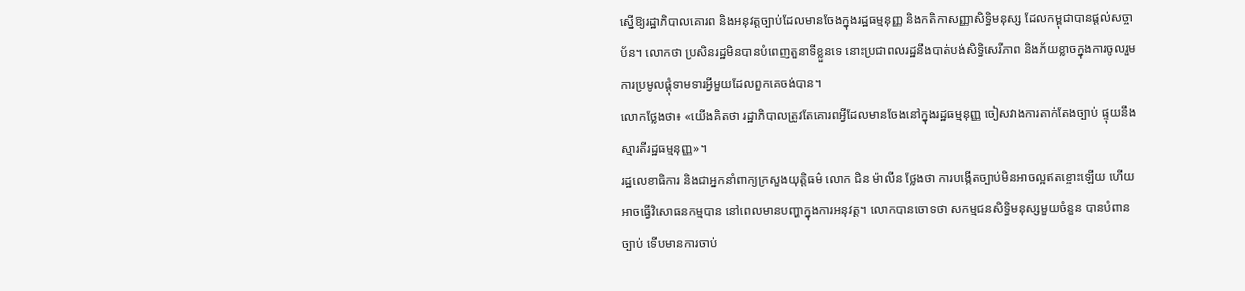ស្នើឱ្យរដ្ឋាភិបាលគោរព និងអនុវត្តច្បាប់ដែលមានចែងក្នុងរដ្ឋធម្មនុញ្ញ និងកតិកាសញ្ញាសិទ្ធិមនុស្ស ដែលកម្ពុជាបានផ្តល់សច្ចាប័ន។ លោកថា ប្រសិនរដ្ឋមិនបានបំពេញតួនាទីខ្លួនទេ នោះប្រជាពលរដ្ឋនឹងបាត់បង់សិទ្ធិសេរីភាព និងភ័យខ្លាចក្នុងការចូលរួម ការប្រមូលផ្តុំទាមទារអ្វីមួយដែលពួកគេចង់បាន។
លោកថ្លែងថា៖ «យើងគិតថា រដ្ឋាភិបាលត្រូវតែគោរពអ្វីដែលមានចែងនៅក្នុងរដ្ឋធម្មនុញ្ញ ចៀសវាងការតាក់តែងច្បាប់ ផ្ទុយនឹងស្មារតីរដ្ឋធម្មនុញ្ញ»។
រដ្ឋលេខាធិការ និងជាអ្នកនាំពាក្យក្រសួងយុត្តិធម៌ លោក ជិន ម៉ាលីន ថ្លែងថា ការបង្កើតច្បាប់មិនអាចល្អឥតខ្ចោះឡើយ ហើយអាចធ្វើវិសោធនកម្មបាន នៅពេលមានបញ្ហាក្នុងការអនុវត្ត។ លោកបានចោទថា សកម្មជនសិទ្ធិមនុស្សមួយចំនួន បានបំពានច្បាប់ ទើបមានការចាប់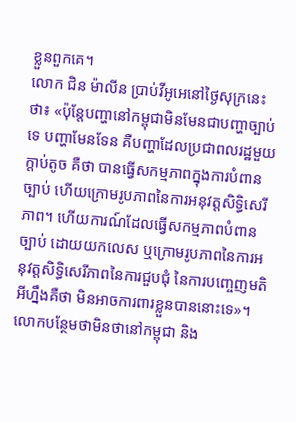ខ្លួនពួកគេ។
លោក ជិន ម៉ាលីន ប្រាប់វីអូអេនៅថ្ងៃសុក្រនេះថា៖ «ប៉ុន្តែបញ្ហានៅកម្ពុជាមិនមែនជាបញ្ហាច្បាប់ទេ បញ្ហាមែនទែន គឺបញ្ហាដែលប្រជាពលរដ្ឋមួយក្តាប់តូច គឺថា បានធ្វើសកម្មភាពក្នុងការបំពានច្បាប់ ហើយក្រោមរូបភាពនៃការអនុវត្តសិទ្ធិសេរីភាព។ ហើយការណ៍ដែលធ្វើសកម្មភាពបំពានច្បាប់ ដោយយកលេស ឬក្រោមរូបភាពនៃការអនុវត្តសិទ្ធិសេរីភាពនៃការជួបជុំ នៃការបញ្ចេញមតិអីហ្នឹងគឺថា មិនអាចការពារខ្លួនបាននោះទេ»។
លោកបន្ថែមថាមិនថានៅកម្ពុជា និង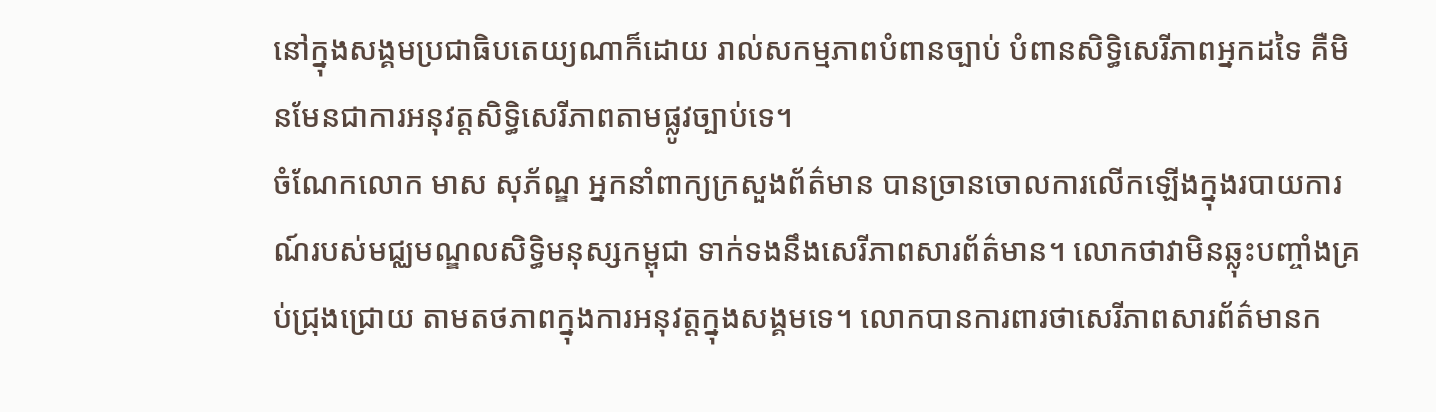នៅក្នុងសង្គមប្រជាធិបតេយ្យណាក៏ដោយ រាល់សកម្មភាពបំពានច្បាប់ បំពានសិទ្ធិសេរីភាពអ្នកដទៃ គឺមិនមែនជាការអនុវត្តសិទ្ធិសេរីភាពតាមផ្លូវច្បាប់ទេ។
ចំណែកលោក មាស សុភ័ណ្ឌ អ្នកនាំពាក្យក្រសួងព័ត៌មាន បានច្រានចោលការលើកឡើងក្នុងរបាយការណ៍របស់មជ្ឈមណ្ឌលសិទ្ធិមនុស្សកម្ពុជា ទាក់ទងនឹងសេរីភាពសារព័ត៌មាន។ លោកថាវាមិនឆ្លុះបញ្ចាំងគ្រប់ជ្រុងជ្រោយ តាមតថភាពក្នុងការអនុវត្តក្នុងសង្គមទេ។ លោកបានការពារថាសេរីភាពសារព័ត៌មានក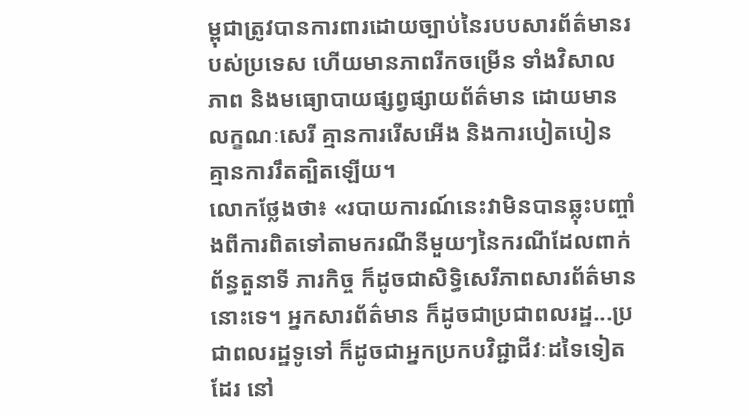ម្ពុជាត្រូវបានការពារដោយច្បាប់នៃរបបសារព័ត៌មានរបស់ប្រទេស ហើយមានភាពរីកចម្រើន ទាំងវិសាលភាព និងមធ្យោបាយផ្សព្វផ្សាយព័ត៌មាន ដោយមានលក្ខណៈសេរី គ្មានការរើសអើង និងការបៀតបៀន គ្មានការរឹតត្បិតឡើយ។
លោកថ្លែងថា៖ «របាយការណ៍នេះវាមិនបានឆ្លុះបញ្ចាំងពីការពិតទៅតាមករណីនីមួយៗនៃករណីដែលពាក់ព័ន្ធតួនាទី ភារកិច្ច ក៏ដូចជាសិទ្ធិសេរីភាពសារព័ត៌មាននោះទេ។ អ្នកសារព័ត៌មាន ក៏ដូចជាប្រជាពលរដ្ឋ...ប្រជាពលរដ្ឋទូទៅ ក៏ដូចជាអ្នកប្រកបវិជ្ជាជីវៈដទៃទៀតដែរ នៅ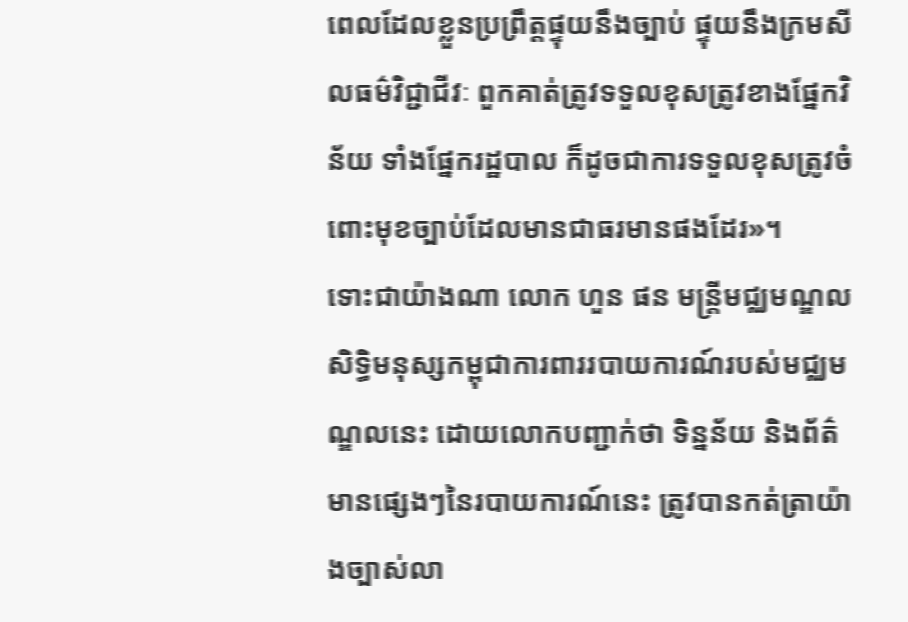ពេលដែលខ្លួនប្រព្រឹត្តផ្ទុយនឹងច្បាប់ ផ្ទុយនឹងក្រមសីលធម៌វិជ្ជាជីវៈ ពួកគាត់ត្រូវទទួលខុសត្រូវខាងផ្នែកវិន័យ ទាំងផ្នែករដ្ឋបាល ក៏ដូចជាការទទួលខុសត្រូវចំពោះមុខច្បាប់ដែលមានជាធរមានផងដែរ»។
ទោះជាយ៉ាងណា លោក ហួន ផន មន្រ្តីមជ្ឈមណ្ឌលសិទ្ធិមនុស្សកម្ពុជាការពាររបាយការណ៍របស់មជ្ឈមណ្ឌលនេះ ដោយលោកបញ្ជាក់ថា ទិន្នន័យ និងព័ត៌មានផ្សេងៗនៃរបាយការណ៍នេះ ត្រូវបានកត់ត្រាយ៉ាងច្បាស់លា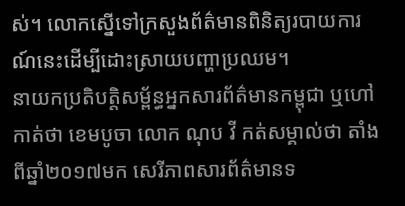ស់។ លោកស្នើទៅក្រសួងព័ត៌មានពិនិត្យរបាយការណ៍នេះដើម្បីដោះស្រាយបញ្ហាប្រឈម។
នាយកប្រតិបត្តិសម្ព័ន្ធអ្នកសារព័ត៌មានកម្ពុជា ឬហៅកាត់ថា ខេមបូចា លោក ណុប វី កត់សម្គាល់ថា តាំងពីឆ្នាំ២០១៧មក សេរីភាពសារព័ត៌មានទ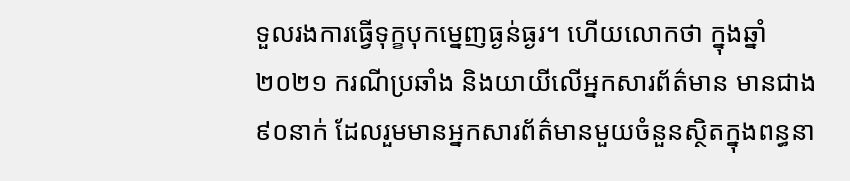ទួលរងការធ្វើទុក្ខបុកម្នេញធ្ងន់ធ្ងរ។ ហើយលោកថា ក្នុងឆ្នាំ២០២១ ករណីប្រឆាំង និងយាយីលើអ្នកសារព័ត៌មាន មានជាង៩០នាក់ ដែលរួមមានអ្នកសារព័ត៌មានមួយចំនួនស្ថិតក្នុងពន្ធនា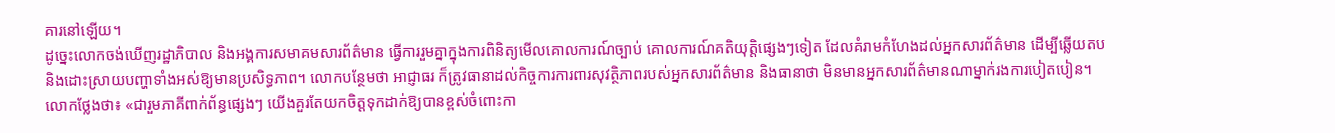គារនៅឡើយ។
ដូច្នេះលោកចង់ឃើញរដ្ឋាភិបាល និងអង្គការសមាគមសារព័ត៌មាន ធ្វើការរួមគ្នាក្នុងការពិនិត្យមើលគោលការណ៍ច្បាប់ គោលការណ៍គតិយុត្តិផ្សេងៗទៀត ដែលគំរាមកំហែងដល់អ្នកសារព័ត៌មាន ដើម្បីឆ្លើយតប និងដោះស្រាយបញ្ហាទាំងអស់ឱ្យមានប្រសិទ្ធភាព។ លោកបន្ថែមថា អាជ្ញាធរ ក៏ត្រូវធានាដល់កិច្ចការការពារសុវត្ថិភាពរបស់អ្នកសារព័ត៌មាន និងធានាថា មិនមានអ្នកសារព័ត៌មានណាម្នាក់រងការបៀតបៀន។
លោកថ្លែងថា៖ «ជារួមភាគីពាក់ព័ន្ធផ្សេងៗ យើងគួរតែយកចិត្តទុកដាក់ឱ្យបានខ្ពស់ចំពោះកា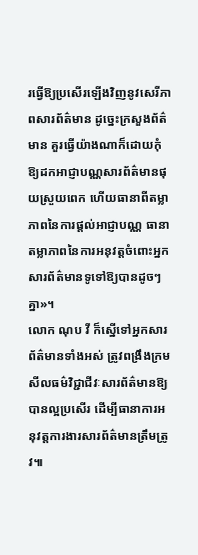រធ្វើឱ្យប្រសើរឡើងវិញនូវសេរីភាពសារព័ត៌មាន ដូច្នេះក្រសួងព័ត៌មាន គួរធ្វើយ៉ាងណាក៏ដោយកុំឱ្យដកអាជ្ញាបណ្ណសារព័ត៌មានផុយស្រួយពេក ហើយធានាពីតម្លាភាពនៃការផ្តល់អាជ្ញាបណ្ណ ធានាតម្លាភាពនៃការអនុវត្តចំពោះអ្នកសារព័ត៌មានទូទៅឱ្យបានដូចៗគ្នា»។
លោក ណុប វី ក៏ស្នើទៅអ្នកសារព័ត៌មានទាំងអស់ ត្រូវពង្រឹងក្រមសីលធម៌វិជ្ជាជីវៈសារព័ត៌មានឱ្យបានល្អប្រសើរ ដើម្បីធានាការអនុវត្តការងារសារព័ត៌មានត្រឹមត្រូវ៕